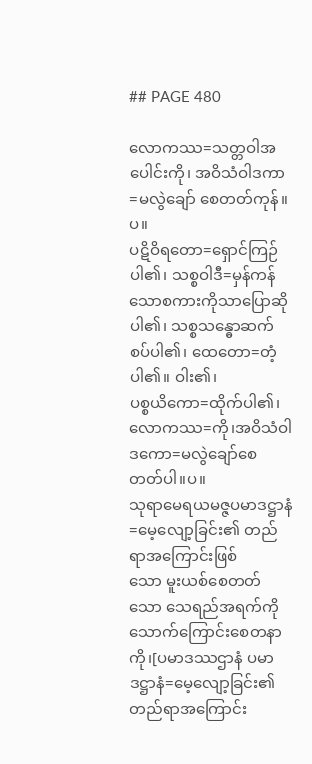## PAGE 480

လောကဿ=သတ္တဝါအပေါင်းကို၊ အဝိသံဝါဒကာ=မလွဲချော် စေတတ်ကုန်။ပ။
ပဋိဝိရတော=ရှောင်ကြဉ်ပါ၏၊ သစ္စဝါဒီ=မှန်ကန်သောစကားကိုသာပြောဆို
ပါ၏၊ သစ္စသန္ဓောဆက်စပ်ပါ၏၊ ထေတော=တံ့ပါ၏။ ဝါး၏၊
ပစ္စယိကော=ထိုက်ပါ၏၊ လောကဿ=ကို၊အဝိသံဝါဒကော=မလွဲချော်စေ
တတ်ပါ။ပ။
သုရာမေရယမဇ္ဇပမာဒဋ္ဌာနံ=မေ့လျော့ခြင်း၏ တည်ရာအကြောင်းဖြစ်
သော မူးယစ်စေတတ်သော သေရည်အရက်ကို သောက်ကြောင်းစေတနာ
ကို၊[ပမာဒဿဌာနံ ပမာဒဋ္ဌာနံ=မေ့လျော့ခြင်း၏တည်ရာအကြောင်း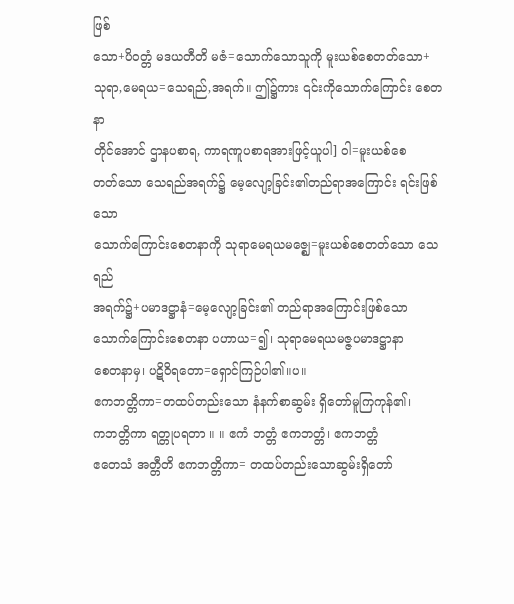ဖြစ်
သော+ပိဝတ္တံ မဒယတီတိ မဇံ=သောက်သောသူကို မူးယစ်စေတတ်သော+
သုရာ,မေရယ=သေရည်,အရက်။ ဤ၌ကား ၎င်းကိုသောက်ကြောင်း စေတနာ
တိုင်အောင် ဌာနပစာရ, ကာရဏူပစာရအားဖြင့်ယူပါ] ဝါ=မူးယစ်စေ
တတ်သော သေရည်အရက်၌ မေ့လျော့ခြင်း၏တည်ရာအကြောင်း ရင်းဖြစ်သော
သောက်ကြောင်းစေတနာကို သုရာမေရယမဇ္ဈေ=မူးယစ်စေတတ်သော သေရည်
အရက်၌+ပမာဒဋ္ဌာနံ=မေ့လျော့ခြင်း၏ တည်ရာအကြောင်းဖြစ်သော
သောက်ကြောင်းစေတနာ ပဟာယ=၍၊ သုရာမေရယမဇ္ဇပမာဒဋ္ဌာနာ
စေတနာမှ၊ ပဋိဝိရတော=ရှောင်ကြဉ်ပါ၏။ပ။
ဧကဘတ္တိကာ=တထပ်တည်းသော နံနက်စာဆွမ်း ရှိတော်မူကြကုန်၏၊
ကဘတ္တိကာ ရတ္တုပရတာ ။ ။ ဧကံ ဘတ္တံ ဧကဘတ္တံ၊ ဧကဘတ္တံ
ဧတေသံ အတ္တီတိ ဧကဘတ္တိကာ= တထပ်တည်းသောဆွမ်းရှိတော်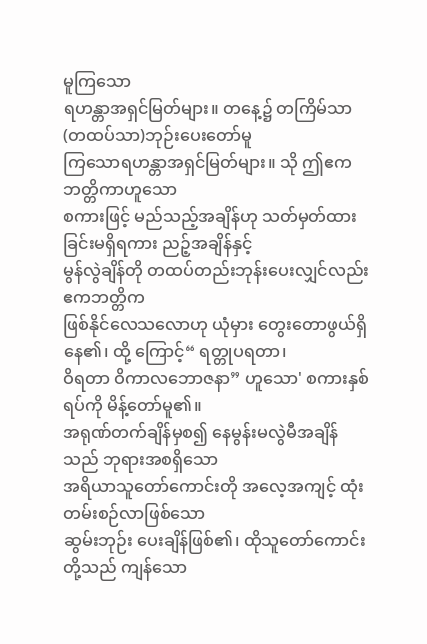မူကြသော
ရဟန္တာအရှင်မြတ်များ။ တနေ့၌ တကြိမ်သာ (တထပ်သာ)ဘုဉ်းပေးတော်မူ
ကြသောရဟန္တာအရှင်မြတ်များ။ သို ဤဧကဘတ္တိကာဟူသော
စကားဖြင့် မည်သည့်အချိန်ဟု သတ်မှတ်ထားခြင်းမရှိရကား ညဉ့်အချိန်နှင့်
မွန်လွဲချိန်တို တထပ်တည်းဘုန်းပေးလျှင်လည်း ဧကဘတ္တိက
ဖြစ်နိုင်လေသလောဟု ယုံမှား တွေးတောဖွယ်ရှိနေ၏၊ ထို့ ကြောင့်“ ရတ္တုပရတာ၊
ဝိရတာ ဝိကာလဘောဇနာ” ဟူသော' စကားနှစ်ရပ်ကို မိန့်တော်မူ၏။
အရုဏ်တက်ချိန်မှစ၍ နေမွန်းမလွဲမီအချိန်သည် ဘုရားအစရှိသော
အရိယာသူတော်ကောင်းတို အလေ့အကျင့် ထုံးတမ်းစဉ်လာဖြစ်သော
ဆွမ်းဘုဉ်း ပေးချိန်ဖြစ်၏၊ ထိုသူတော်ကောင်းတို့သည် ကျန်သော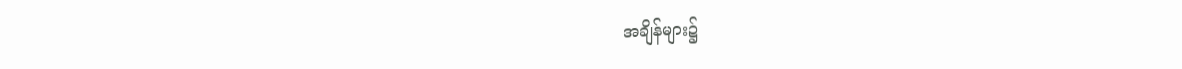အချိန်များ၌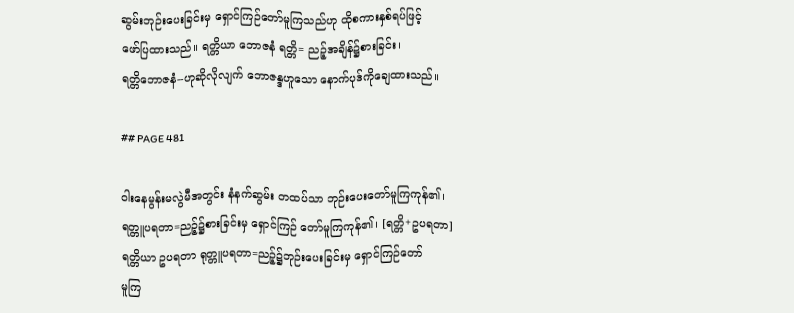ဆွမ်းဘုဉ်းပေးခြင်းမှ ရှောင်ကြဉ်တော်မူကြသည်ဟု ထိုစကားနှစ်ရပ်ဖြင့်
ဖော်ပြထားသည်။ ရတ္တိယာ ဘောဇနံ ရတ္တိ= ညဉ့်အချိန်၌စားခြင်း၊
ရတ္တိဘောဇနံ--ဟုဆိုလိုလျက် ဘောဇန္ဒဟူသော နောက်ပုဒ်ကိုချေထားသည်။

## PAGE 481

ဝါးနေမွန်းမလွဲမီအတွင်း နံနက်ဆွမ်း တထပ်သာ ဘုဉ်းပေးတော်မူကြကုန်၏၊
ရတ္တူပရတာ=ညဉ့်၌စားခြင်းမှ ရှောင်ကြဉ် တော်မူကြကုန်၏၊ [ရတ္တိ+ဥပရတာ]
ရတ္တိယာ ဥပရတာ ရုတ္တူပရတာ=ညဉ့်၌ဘုဉ်းပေးခြင်းမှ ရှောင်ကြဉ်တော်
မူကြ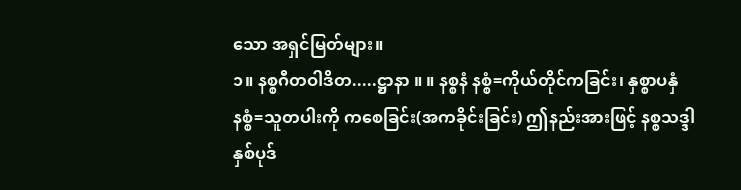သော အရှင်မြတ်များ။
၁။ နစ္စဂီတဝါဒိတ.....ဋ္ဌာနာ ။ ။ နစ္စနံ နစ္စံ=ကိုယ်တိုင်ကခြင်း၊ နှစ္စာပနှံ
နစ္စံ=သူတပါးကို ကစေခြင်း(အကခိုင်းခြင်း) ဤနည်းအားဖြင့် နစ္စသဒ္ဒါ
နှစ်ပုဒ်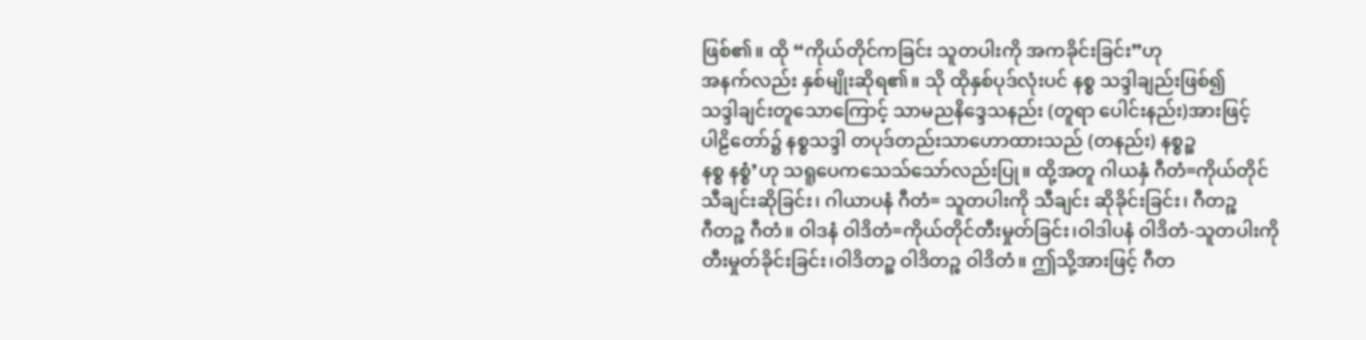ဖြစ်၏။ ထို “ကိုယ်တိုင်ကခြင်း သူတပါးကို အကခိုင်းခြင်း”ဟု
အနက်လည်း နှစ်မျိုးဆိုရ၏။ သို ထိုနှစ်ပုဒ်လုံးပင် နစ္စ သဒ္ဒါချည်းဖြစ်၍
သဒ္ဒါချင်းတူသောကြောင့် သာမညနိဒ္ဒေသနည်း (တူရာ ပေါင်းနည်း)အားဖြင့်
ပါဠိတော်၌ နစ္စသဒ္ဒါ တပုဒ်တည်းသာဟောထားသည် (တနည်း) နစ္စဉ္စ
နစ္စ နစ္စံ’ဟု သရူပေကသေသ်သော်လည်းပြု။ ထို့အတူ ဂါယနှံ ဂီတံ=ကိုယ်တိုင်
သီချင်းဆိုခြင်း၊ ဂါယာပနံ ဂီတံ= သူတပါးကို သီချင်း ဆိုခိုင်းခြင်း၊ ဂီတဉ္စ
ဂီတဉ္စ ဂီတံ။ ဝါဒနံ ဝါဒိတံ=ကိုယ်တိုင်တီးမှုတ်ခြင်း၊ဝါဒါပနံ ဝါဒိတံ-သူတပါးကို
တီးမှုတ်ခိုင်းခြင်း၊ဝါဒိတဉ္စ ဝါဒိတဉ္စ ဝါဒိတံ။ ဤသို့အားဖြင့် ဂီတ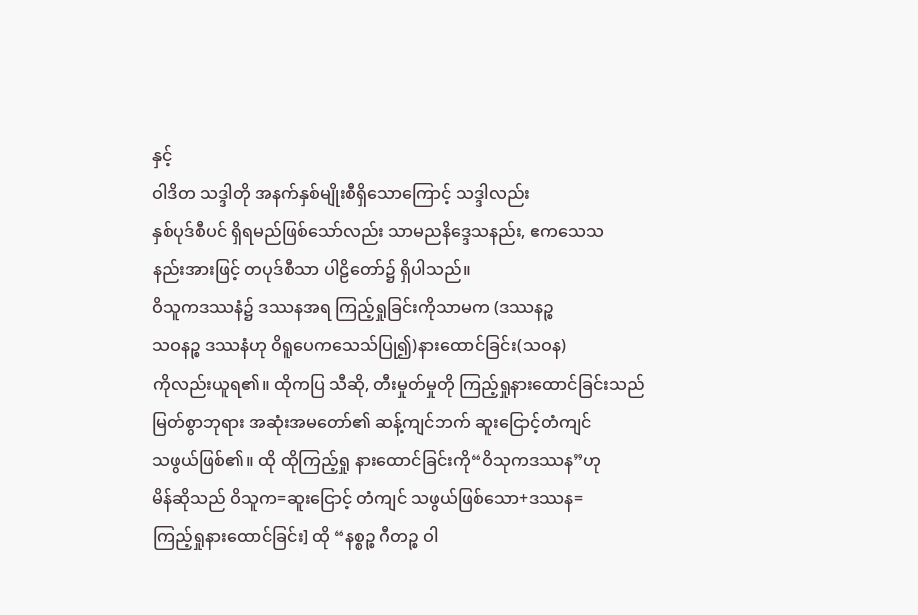နှင့်
ဝါဒိတ သဒ္ဒါတို အနက်နှစ်မျိုးစီရှိသောကြောင့် သဒ္ဒါလည်း
နှစ်ပုဒ်စီပင် ရှိရမည်ဖြစ်သော်လည်း သာမညနိဒ္ဒေသနည်း, ဧကသေသ
နည်းအားဖြင့် တပုဒ်စီသာ ပါဠိတော်၌ ရှိပါသည်။
ဝိသူကဒဿနံ၌ ဒဿနအရ ကြည့်ရှုခြင်းကိုသာမက (ဒဿနဉ္စ
သဝနဉ္စ ဒဿနံဟု ဝိရူပေကသေသ်ပြု၍)နားထောင်ခြင်း(သဝန)
ကိုလည်းယူရ၏။ ထိုကပြ သီဆို, တီးမှုတ်မှုတို ကြည့်ရှုနားထောင်ခြင်းသည်
မြတ်စွာဘုရား အဆုံးအမတော်၏ ဆန့်ကျင်ဘက် ဆူးငြောင့်တံကျင်
သဖွယ်ဖြစ်၏။ ထို ထိုကြည့်ရှု နားထောင်ခြင်းကို“ဝိသုကဒဿန”ဟု
မိန်ဆိုသည် ဝိသူက=ဆူးငြောင့် တံကျင် သဖွယ်ဖြစ်သော+ဒဿန=
ကြည့်ရှုနားထောင်ခြင်း] ထို “နစ္စဉ္စ ဂီတဉ္စ ဝါ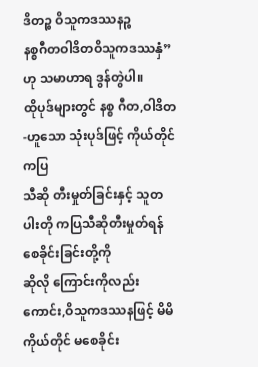ဒိတဉ္စ ဝိသူကဒဿနဉ္စ
နစ္စဂီတဝါဒိတဝိသူကဒဿနှံ” ဟု သမာဟာရ ဒွန်တွဲပါ။
ထိုပုဒ်များတွင် နစ္စ ဂီတ,ဝါဒိတ-ဟူသော သုံးပုဒ်ဖြင့် ကိုယ်တိုင်ကပြ
သီဆို တီးမှုတ်ခြင်းနှင့် သူတပါးတို ကပြသီဆိုတီးမှုတ်ရန်စေခိုင်းခြင်းတို့ကို
ဆိုလို ကြောင်းကိုလည်းကောင်း,ဝိသူကဒဿနဖြင့် မိမိကိုယ်တိုင် မစေခိုင်း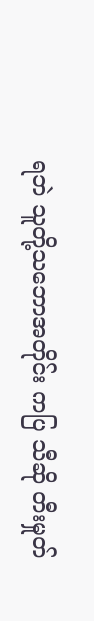ရဘဲ သူတို့သဘောအတိုင်း ကပြ သီဆို တီးမှုတ်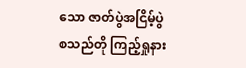သော ဇာတ်ပွဲအငြိမ့်ပွဲ
စသည်တို ကြည့်ရှုနား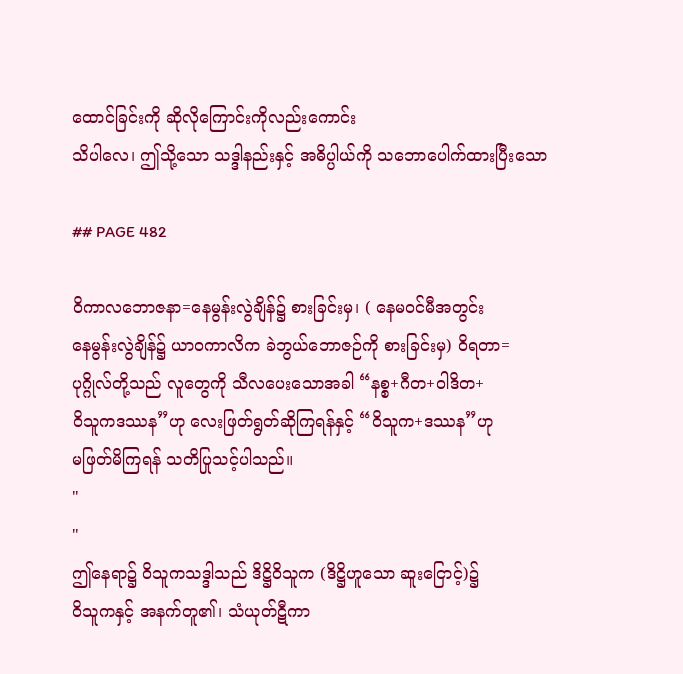ထောင်ခြင်းကို ဆိုလိုကြောင်းကိုလည်းကောင်း
သိပါလေ၊ ဤသို့သော သဒ္ဒါနည်းနှင့် အဓိပ္ပါယ်ကို သဘောပေါက်ထားပြီးသော

## PAGE 482

ဝိကာလဘောဇနာ=နေမွန်းလွဲချိန်၌ စားခြင်းမှ၊ ( နေမဝင်မီအတွင်း
နေမွန်းလွဲချိန်၌ ယာဝကာလိက ခဲဘွယ်ဘောဇဉ်ကို စားခြင်းမှ) ဝိရတာ=
ပုဂ္ဂိုလ်တို့သည် လူတွေကို သီလပေးသောအခါ “နစ္စ+ဂီတ+ဝါဒိတ+
ဝိသူကဒဿန”ဟု လေးဖြတ်ရွတ်ဆိုကြရန်နှင့် “ဝိသူက+ဒဿန”ဟု
မဖြတ်မိကြရန် သတိပြုသင့်ပါသည်။
"
"
ဤနေရာ၌ ဝိသူကသဒ္ဒါသည် ဒိဋ္ဌိဝိသူက (ဒိဋ္ဌိဟူသော ဆူးငြောင့်)၌
ဝိသူကနှင့် အနက်တူ၏၊ သံယုတ်ဋီကာ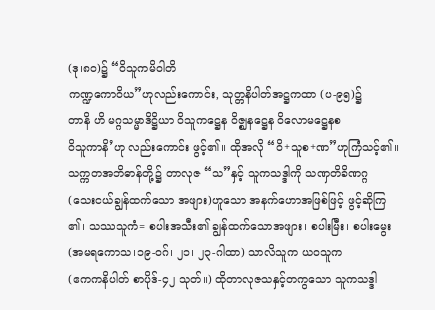(ဒု၊၈၀)၌ “ဝိသူကမိဝါတိ
ကဏ္ဍကောဝိယ”ဟုလည်းကောင်း, သုတ္တနိပါတ်အဋ္ဌကထာ (ပ-၉၅)၌
တာနိ ဟိ မဂ္ဂသမ္မာဒိဋ္ဌိယာ ဝိသူကဋ္ဌေန ဝိဇ္ဈနဋ္ဌေန ဝိလောမဋ္ဌေနစ
ဝိသူကာနိ’ဟု လည်းကောင်း ဖွင့်၏။ ထိုအလို “ဝိ+သူစ+ဏ”ဟုကြံသင့်၏။
သက္ကတအဘိဓာန်တို့၌ တာလုဇ “သ”နှင့် သူကသဒ္ဒါကို သဏှတိခိဏဂ္ဂ
(သေးငယ်ချွန်ထက်သော အဖျား)ဟူသော အနက်ဟောအဖြစ်ဖြင့် ဖွင့်ဆိုကြ
၏၊ သဿသူကံ= စပါးအသီး၏ ချွန်ထက်သောအဖျား၊ စပါးမြီး၊ စပါးမွေး
(အမရကောသ၊၁၉-ဝဂ်၊ ၂၁၊ ၂၃-ဂါထာ) သာလိသူက ယဝသူက
(ဧကကနိပါတ် စာပိုဒ်-၄၂ သုတ်။) ထိုတာလုဇသနှင့်တကွသော သူကသဒ္ဒါ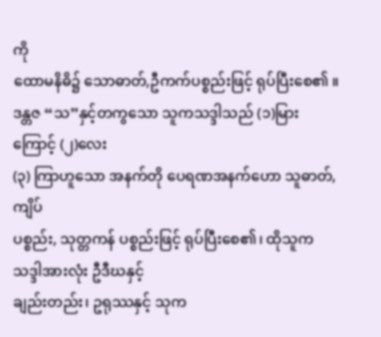ကို
ထောမနိဓိ၌ သောဓာတ်,ဦကက်ပစ္စည်းဖြင့် ရုပ်ပြီးစေ၏ ။
ဒန္တဇ “သ”နှင့်တကွသော သူကသဒ္ဒါသည် (၁)မြားကြောင့် (၂)လေး
(၃) ကြာဟူသော အနက်တို ပေရဏအနက်ဟော သူဓာတ်,ကျိပ်
ပစ္စည်း, သုတ္တကန် ပစ္စည်းဖြင့် ရုပ်ပြီးစေ၏၊ ထိုသူကသဒ္ဒါအားလုံး ဦဒီဃနှင့်
ချည်းတည်း၊ ဥရုဿနှင့် သုက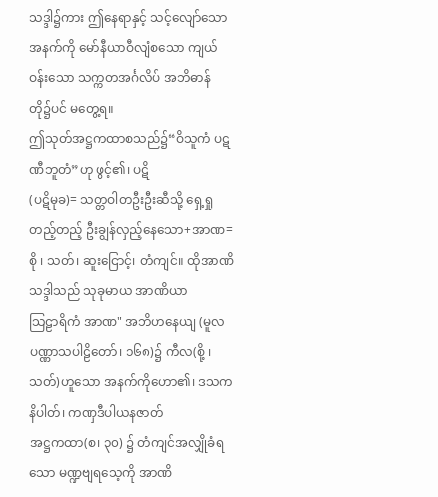သဒ္ဒါ၌ကား ဤနေရာနှင့် သင့်လျော်သော
အနက်ကို မော်နီယာဝီလျံစသော ကျယ်ဝန်းသော သက္ကတအင်္ဂလိပ် အဘိဓာန်
တို၌ပင် မတွေ့ရ။
ဤသုတ်အဋ္ဌကထာစသည်၌“ဝိသူကံ ပဋဏီဘူတံ”ဟု ဖွင့်၏၊ ပဋိ
(ပဋိမုခ)= သတ္တဝါတဦးဦးဆီသို့ ရှေ့ရှုတည့်တည့် ဦးချွန်လှည့်နေသော+အာဏ=
စို ၊ သတ်၊ ဆူးငြောင့်၊ တံကျင်။ ထိုအာဏိ သဒ္ဒါသည် သုခုမာယ အာဏိယာ
သြဠာရိကံ အာဏ" အဘိဟနေယျ (မူလပဏ္ဏာသပါဠိတော်၊ ၁၆၈)၌ ကီလ(စို့ ၊
သတ်)ဟူသော အနက်ကိုဟော၏၊ ဒသကနိပါတ်၊ ကဏှဒီပါယနဇာတ်
အဋ္ဌကထာ(စ၊ ၃၀) ၌ တံကျင်အလျှိုခံရသော မဏ္ဍဗျရသေ့ကို အာဏိ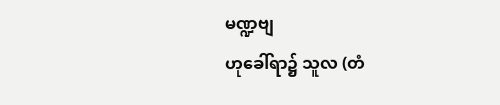မဏ္ဍဗျ
ဟုခေါ်ရာ၌ သူလ (တံ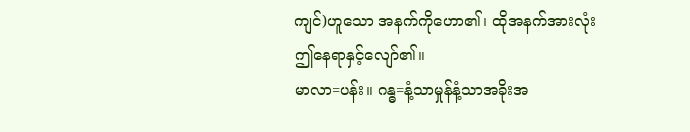ကျင်)ဟူသော အနက်ကိုဟော၏၊ ထိုအနက်အားလုံး
ဤနေရာနှင့်လျော်၏။
မာလာ=ပန်း။ ဂန္ဓ=နံ့သာမှုန်နံ့သာအခိုးအ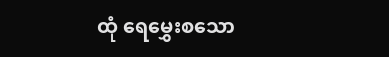ထုံ ရေမွှေးစသော